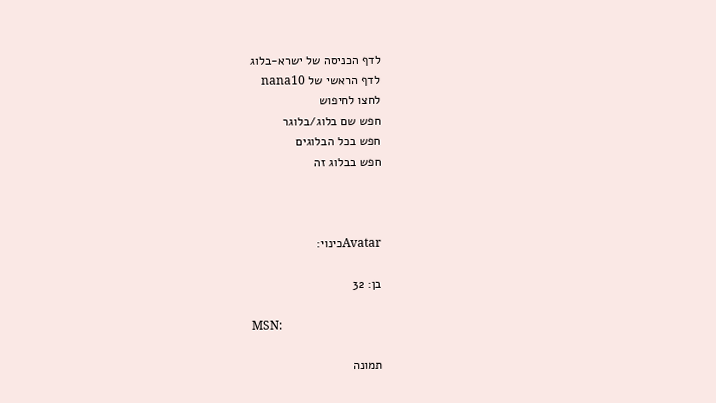לדף הכניסה של ישרא-בלוג
לדף הראשי של nana10
לחצו לחיפוש
חפש שם בלוג/בלוגר
חפש בכל הבלוגים
חפש בבלוג זה



Avatarכינוי:

בן: 32

MSN:

תמונה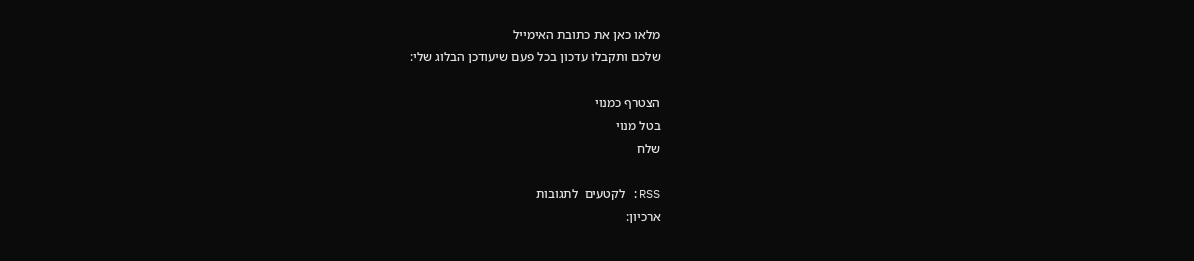מלאו כאן את כתובת האימייל
שלכם ותקבלו עדכון בכל פעם שיעודכן הבלוג שלי:

הצטרף כמנוי
בטל מנוי
שלח

RSS: לקטעים  לתגובות
ארכיון: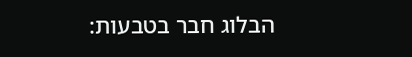הבלוג חבר בטבעות: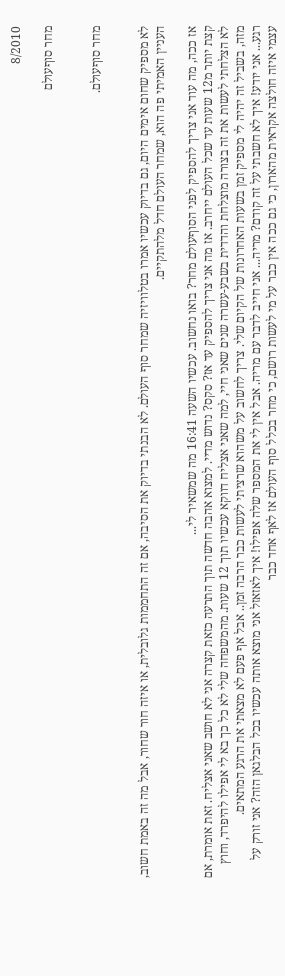8/2010

מחר סוףעולם


מחר סוףעולם.


לא מספיק שחום אימים היום, גם בדיוק עכשיו אמרו בטלוויזיה שמחר סוף העולם. לא הבנתי בדיוק את הסיבה, אם זה התחממות גלובלית, או איזה חור שחור, אבל מה זה באמת חשוב, העניין האמיתי פה הוא, שמחר העולם חדל מלהתקיים.

אז ככה, מה עוד אני צריך להספיק לפני הסוףעולם מחר? בואו נחשוב. עכשיו השעה 16:41 מה שמשאיר לי...
קצת יותר מ12 שעות עד שכל העולם ייחרב. אז מה אני צריך להספיק עד אז? סקס? נדוש מדיי. למצוא אהבה חדשה תוך התרעה כזאת קצרה אני לא חושב שאני אצליח. זאת אומרת, אם לא הצלחתי לעשות את זה בצורה מוצלחת והדדית בשבע-עשרה שנים שאני חיי, למה שאני אצליח דווקא עכשיו תוך 12 שעות. מהמשפחה שלי לא כל כך בא לי אפילו להיפרד, וחוץ מזה, בשביל זה יהיה לי מספיק זמן בשעות האחרונות של הקיום שלי. צריך לחשוב על משהוא שרציתי לעשות כבר הרבה זמן.. אבל אף פעם לא מצאתי את הרגע המתאים.
רגע... אני יודע! איך לא חשבתי על זה קודם? מריה... אני חייב לדבר עם מריה. אבל אין לי את המספר שלה אפילו! איך לאזאזל אני מוצא אותה עכשיו בכל הבלגאן הזה? אני זורק על עצמי איזה חולצה אקראית מהארון, כי גם ככה אין כבר על מי לעשות רושם, כי מחר בכלל סוף העולם אז לאף אחד כבר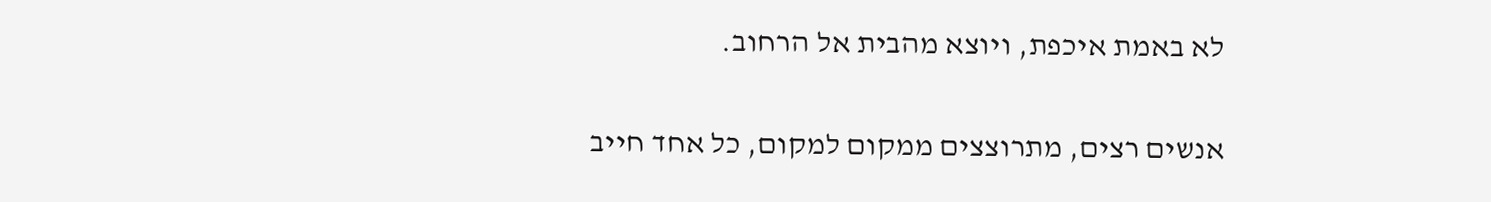לא באמת איכפת, ויוצא מהבית אל הרחוב.

אנשים רצים, מתרוצצים ממקום למקום, כל אחד חייב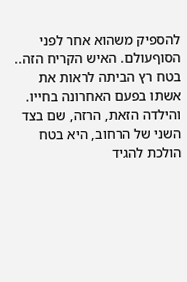להספיק משהוא אחר לפני הסוףעולם. האיש הקריח הזה.. בטח רץ הביתה לראות את אשתו בפעם האחרונה בחייו. והילדה הזאת, הרזה, שם בצד השני של הרחוב, היא בטח הולכת להגיד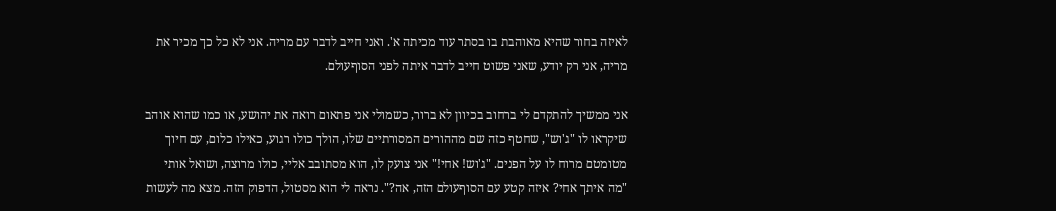לאיזה בחור שהיא מאוהבת בו בסתר עוד מכיתה א'. ואני חייב לדבר עם מריה. אני לא כל כך מכיר את מריה, אני רק יודע, שאני פשוט חייב לדבר איתה לפני הסוףעולם.

אני ממשיך להתקדם לי ברחוב בכיוון לא ברור, כשמולי אני פתאום רואה את יהושע, או כמו שהוא אוהב שיקראו לו "ג'וש", שחטף כזה שם מההורים המסורתיים שלו, הולך כולו רגוע, כאילו כלום, עם חיוך מטומטם מרוח לו על הפנים. "ג'וש! אחי!" אני צועק לו, הוא מסתובב אליי, כולו מרוצה, ושואל אותי "מה איתך אחי? איזה קטע עם הסוףעולם הזה, אה?". נראה לי הוא מסטול, הדפוק הזה. מצא מה לעשות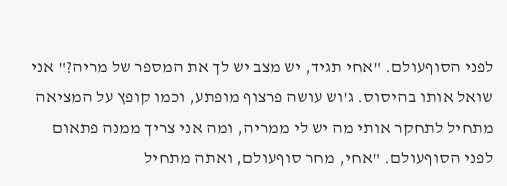לפני הסוףעולם. "אחי תגיד, יש מצב יש לך את המספר של מריה?" אני שואל אותו בהיסוס. ג'וש עושה פרצוף מופתע, וכמו קופץ על המציאה מתחיל לתחקר אותי מה יש לי ממריה, ומה אני צריך ממנה פתאום לפני הסוףעולם. "אחי, מחר סוףעולם, ואתה מתחיל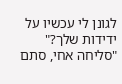לגונן לי עכשיו על ידידות שלך?" "סליחה אחי, סתם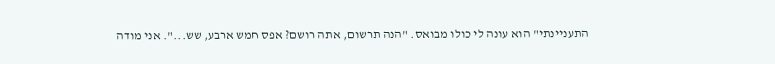התעניינתי" הוא עונה לי כולו מבואס. "הנה תרשום, אתה רושם? אפס חמש ארבע, שש...". אני מודה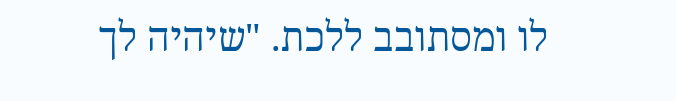לו ומסתובב ללכת. "שיהיה לך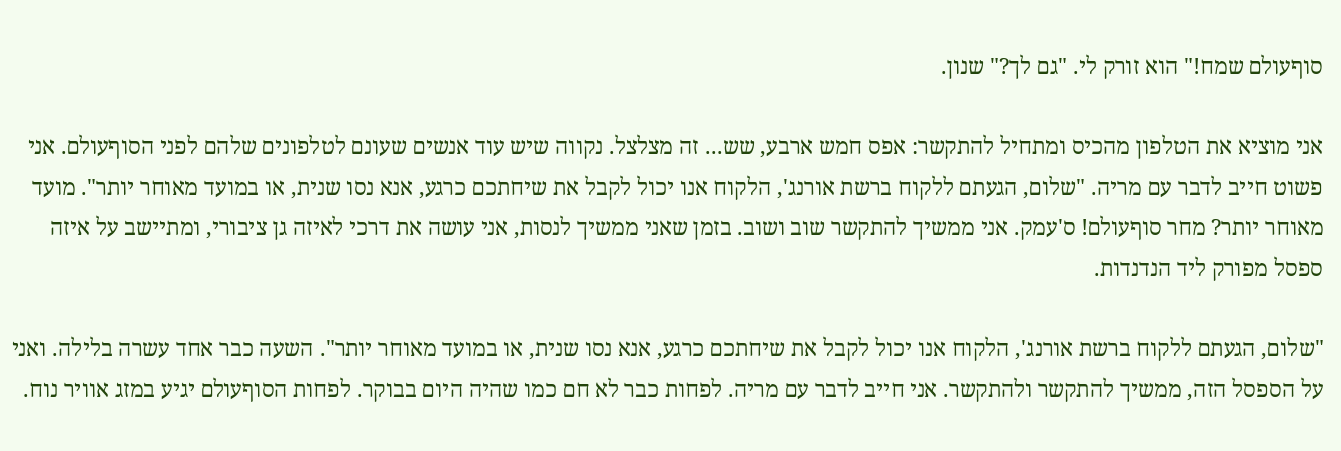סוףעולם שמח!" הוא זורק לי. "גם לך?" שנון.

אני מוציא את הטלפון מהכיס ומתחיל להתקשר: אפס חמש ארבע, שש... זה מצלצל. נקווה שיש עוד אנשים שעונם לטלפונים שלהם לפני הסוףעולם. אני פשוט חייב לדבר עם מריה. "שלום, הגעתם ללקוח ברשת אורנג', הלקוח אנו יכול לקבל את שיחתכם כרגע, אנא נסו שנית, או במועד מאוחר יותר". מועד מאוחר יותר? מחר סוףעולם! ס'עמק. אני ממשיך להתקשר שוב ושוב. בזמן שאני ממשיך לנסות, אני עושה את דרכי לאיזה גן ציבורי, ומתיישב על איזה ספסל מפורק ליד הנדנדות.

"שלום, הגעתם ללקוח ברשת אורנג', הלקוח אנו יכול לקבל את שיחתכם כרגע, אנא נסו שנית, או במועד מאוחר יותר". השעה כבר אחד עשרה בלילה. ואני על הספסל הזה, ממשיך להתקשר ולהתקשר. אני חייב לדבר עם מריה. לפחות כבר לא חם כמו שהיה היום בבוקר. לפחות הסוףעולם יגיע במזג אוויר נוח.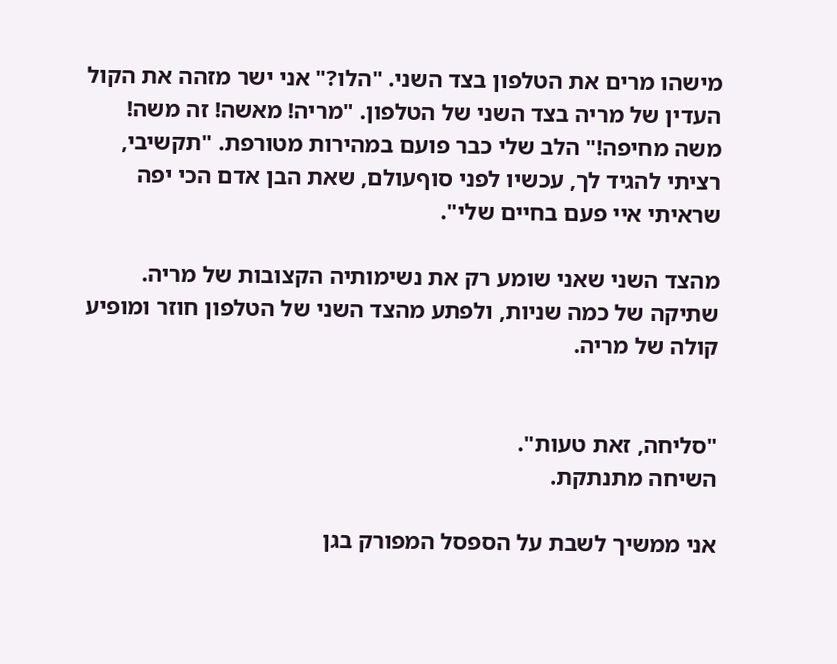מישהו מרים את הטלפון בצד השני. "הלו?" אני ישר מזהה את הקול העדין של מריה בצד השני של הטלפון. "מריה! מאשה! זה משה! משה מחיפה!" הלב שלי כבר פועם במהירות מטורפת. "תקשיבי, רציתי להגיד לך, עכשיו לפני סוףעולם, שאת הבן אדם הכי יפה שראיתי איי פעם בחיים שלי".

מהצד השני שאני שומע רק את נשימותיה הקצובות של מריה.
שתיקה של כמה שניות, ולפתע מהצד השני של הטלפון חוזר ומופיע קולה של מריה.


"סליחה, זאת טעות".
השיחה מתנתקת.

אני ממשיך לשבת על הספסל המפורק בגן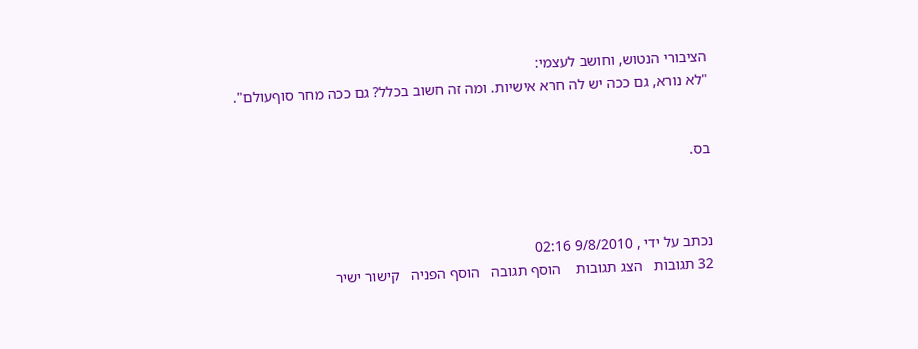הציבורי הנטוש, וחושב לעצמי:
"לא נורא, גם ככה יש לה חרא אישיות. ומה זה חשוב בכלל? גם ככה מחר סוףעולם".


בס.



נכתב על ידי , 9/8/2010 02:16
32 תגובות   הצג תגובות    הוסף תגובה   הוסף הפניה   קישור ישיר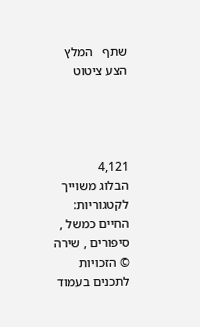שתף   המלץ   הצע ציטוט




4,121
הבלוג משוייך לקטגוריות: החיים כמשל , סיפורים , שירה
© הזכויות לתכנים בעמוד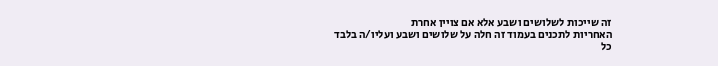זה שייכות לשלושים ושבע אלא אם צויין אחרת
האחריות לתכנים בעמוד זה חלה על שלושים ושבע ועליו/ה בלבד
כל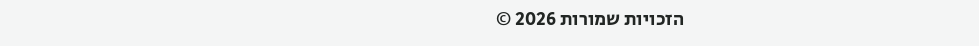הזכויות שמורות 2026 ©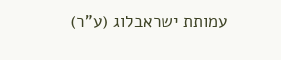עמותת ישראבלוג (ע"ר)